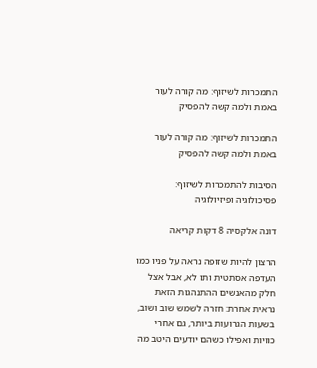התמכרות לשיזוף: מה קורה לעור באמת ולמה קשה להפסיק

התמכרות לשיזוף: מה קורה לעור באמת ולמה קשה להפסיק

הסיבות להתמכרות לשיזוף: פסיכולוגיה ופיזיולוגיה

דונה אלקסיה 8 דקות קריאה

הרצון להיות שזופה נראה על פניו כמו העדפה אסתטית ותו לא, אבל אצל חלק מהאנשים ההתנהגות הזאת נראית אחרת: חזרה לשמש שוב ושוב, בשעות הגרועות ביותר, גם אחרי כוויות ואפילו כשהם יודעים היטב מה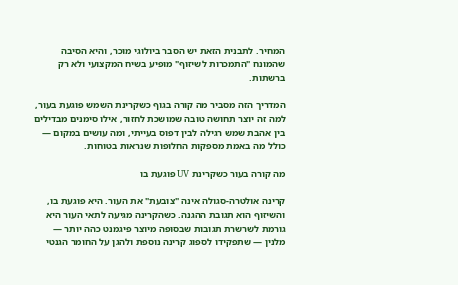המחיר. לתבנית הזאת יש הסבר ביולוגי מוכר, והיא הסיבה שהמונח "התמכרות לשיזוף" מופיע בשיח המקצועי ולא רק ברשתות.

המדריך הזה מסביר מה קורה בגוף כשקרינת השמש פוגעת בעור, למה זה יוצר תחושה טובה שמושכת לחזור, אילו סימנים מבדילים בין אהבת שמש רגילה לבין דפוס בעייתי, ומה עושים במקום — כולל מה באמת מספקות החלופות שנראות בטוחות.

מה קורה בעור כשקרינת UV פוגעת בו

קרינה אולטרה-סגולה אינה "צובעת" את העור. היא פוגעת בו, והשיזוף הוא תגובת ההגנה. כשהקרינה מגיעה לתאי העור היא גורמת לשרשרת תגובות שבסופה מיוצר פיגמנט כהה יותר — מלנין — שתפקידו לספוג קרינה נוספת ולהגן על החומר הגנטי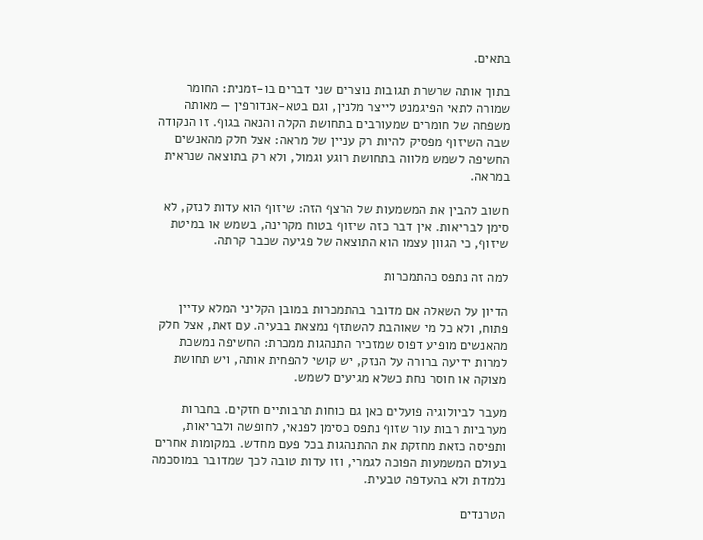בתאים.

בתוך אותה שרשרת תגובות נוצרים שני דברים בו-זמנית: החומר שמורה לתאי הפיגמנט לייצר מלנין, וגם בטא-אנדורפין — מאותה משפחה של חומרים שמעורבים בתחושת הקלה והנאה בגוף. זו הנקודה שבה השיזוף מפסיק להיות רק עניין של מראה: אצל חלק מהאנשים החשיפה לשמש מלווה בתחושת רוגע וגמול, ולא רק בתוצאה שנראית במראה.

חשוב להבין את המשמעות של הרצף הזה: שיזוף הוא עדות לנזק, לא סימן לבריאות. אין דבר כזה שיזוף בטוח מקרינה, בשמש או במיטת שיזוף, כי הגוון עצמו הוא התוצאה של פגיעה שכבר קרתה.

למה זה נתפס כהתמכרות

הדיון על השאלה אם מדובר בהתמכרות במובן הקליני המלא עדיין פתוח, ולא כל מי שאוהבת להשתזף נמצאת בבעיה. עם זאת, אצל חלק מהאנשים מופיע דפוס שמזכיר התנהגות ממכרת: החשיפה נמשכת למרות ידיעה ברורה על הנזק, יש קושי להפחית אותה, ויש תחושת מצוקה או חוסר נחת כשלא מגיעים לשמש.

מעבר לביולוגיה פועלים כאן גם כוחות תרבותיים חזקים. בחברות מערביות רבות עור שזוף נתפס כסימן לפנאי, לחופשה ולבריאות, ותפיסה כזאת מחזקת את ההתנהגות בכל פעם מחדש. במקומות אחרים בעולם המשמעות הפוכה לגמרי, וזו עדות טובה לכך שמדובר במוסכמה נלמדת ולא בהעדפה טבעית.

הטרנדים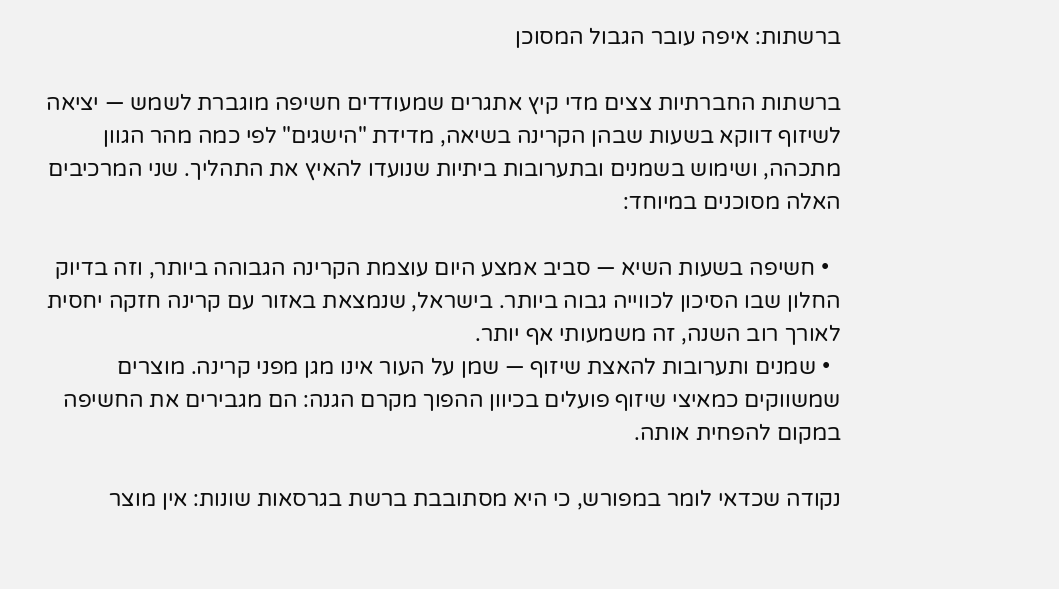ברשתות: איפה עובר הגבול המסוכן

ברשתות החברתיות צצים מדי קיץ אתגרים שמעודדים חשיפה מוגברת לשמש — יציאה לשיזוף דווקא בשעות שבהן הקרינה בשיאה, מדידת "הישגים" לפי כמה מהר הגוון מתכהה, ושימוש בשמנים ובתערובות ביתיות שנועדו להאיץ את התהליך. שני המרכיבים האלה מסוכנים במיוחד:

  • חשיפה בשעות השיא — סביב אמצע היום עוצמת הקרינה הגבוהה ביותר, וזה בדיוק החלון שבו הסיכון לכווייה גבוה ביותר. בישראל, שנמצאת באזור עם קרינה חזקה יחסית לאורך רוב השנה, זה משמעותי אף יותר.
  • שמנים ותערובות להאצת שיזוף — שמן על העור אינו מגן מפני קרינה. מוצרים שמשווקים כמאיצי שיזוף פועלים בכיוון ההפוך מקרם הגנה: הם מגבירים את החשיפה במקום להפחית אותה.

נקודה שכדאי לומר במפורש, כי היא מסתובבת ברשת בגרסאות שונות: אין מוצר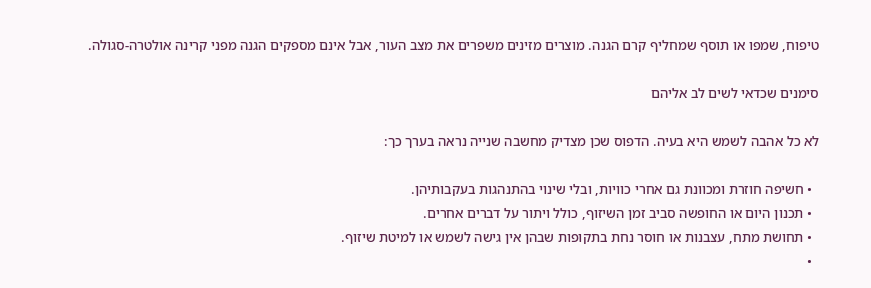טיפוח, שמפו או תוסף שמחליף קרם הגנה. מוצרים מזינים משפרים את מצב העור, אבל אינם מספקים הגנה מפני קרינה אולטרה-סגולה.

סימנים שכדאי לשים לב אליהם

לא כל אהבה לשמש היא בעיה. הדפוס שכן מצדיק מחשבה שנייה נראה בערך כך:

  • חשיפה חוזרת ומכוונת גם אחרי כוויות, ובלי שינוי בהתנהגות בעקבותיהן.
  • תכנון היום או החופשה סביב זמן השיזוף, כולל ויתור על דברים אחרים.
  • תחושת מתח, עצבנות או חוסר נחת בתקופות שבהן אין גישה לשמש או למיטת שיזוף.
  •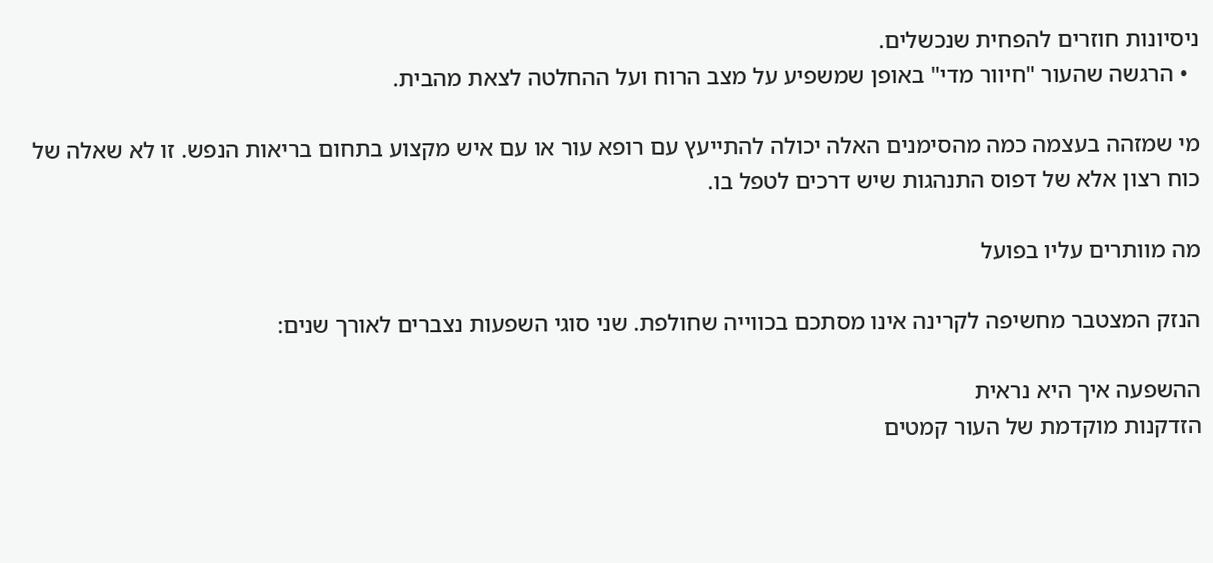ניסיונות חוזרים להפחית שנכשלים.
  • הרגשה שהעור "חיוור מדי" באופן שמשפיע על מצב הרוח ועל ההחלטה לצאת מהבית.

מי שמזהה בעצמה כמה מהסימנים האלה יכולה להתייעץ עם רופא עור או עם איש מקצוע בתחום בריאות הנפש. זו לא שאלה של כוח רצון אלא של דפוס התנהגות שיש דרכים לטפל בו.

מה מוותרים עליו בפועל

הנזק המצטבר מחשיפה לקרינה אינו מסתכם בכווייה שחולפת. שני סוגי השפעות נצברים לאורך שנים:

ההשפעה איך היא נראית
הזדקנות מוקדמת של העור קמטים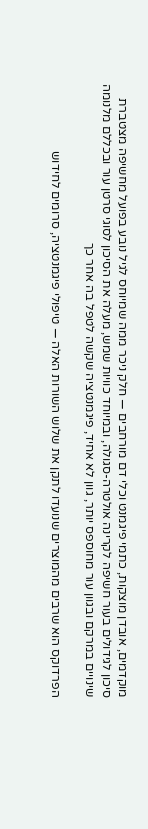מוקדמים, אובדן מוצקות, כתמי פיגמנט וכלי דם מורחבים — חלק ניכר ממה שמיוחס לגיל נובע בפועל מחשיפה מצטברת
סיכון לגידולים בעור חשיפה לקרינה אולטרה-סגולה, ובמיוחד כוויות שמש, מעלה את הסיכון לסוגי סרטן עור ובכללם מלנומה
שינויים במרקם ובגוון עור מחוספס יותר, גוון לא אחיד, פיגמנטציה שקשה לטפל בה אחר כך

הפרדוקס הוא שרבים מהמוצרים שנועדו לתקן את שלוש השורות האלה — טיפולי פיגמנטציה, סרומים לחידוש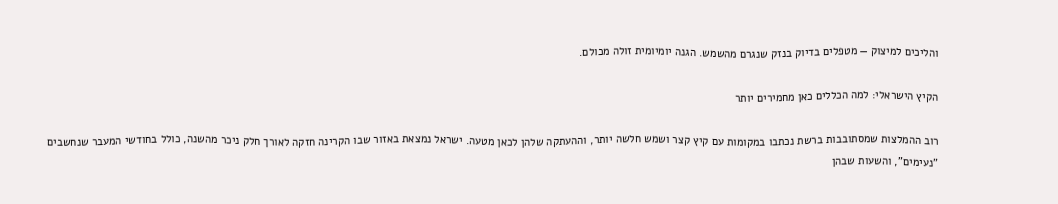והליכים למיצוק — מטפלים בדיוק בנזק שנגרם מהשמש. הגנה יומיומית זולה מכולם.

הקיץ הישראלי: למה הכללים כאן מחמירים יותר

רוב ההמלצות שמסתובבות ברשת נכתבו במקומות עם קיץ קצר ושמש חלשה יותר, וההעתקה שלהן לכאן מטעה. ישראל נמצאת באזור שבו הקרינה חזקה לאורך חלק ניכר מהשנה, כולל בחודשי המעבר שנחשבים "נעימים", והשעות שבהן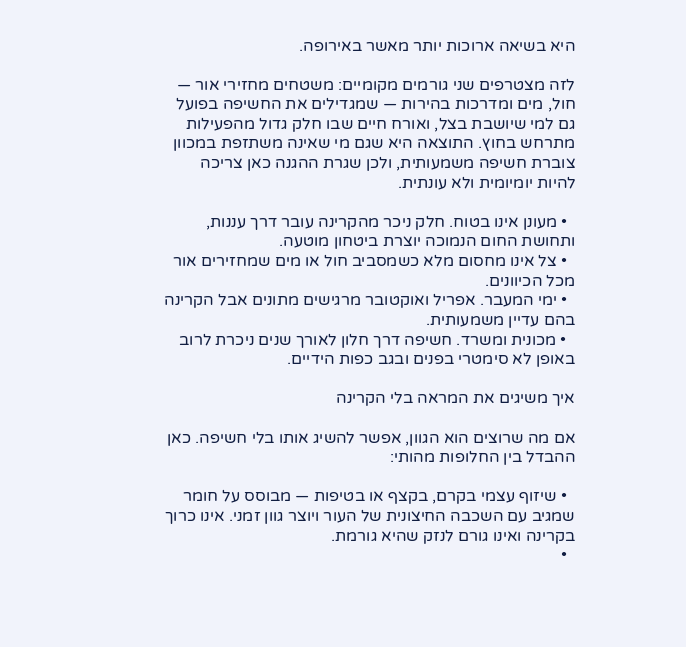היא בשיאה ארוכות יותר מאשר באירופה.

לזה מצטרפים שני גורמים מקומיים: משטחים מחזירי אור — חול, מים ומדרכות בהירות — שמגדילים את החשיפה בפועל גם למי שיושבת בצל, ואורח חיים שבו חלק גדול מהפעילות מתרחש בחוץ. התוצאה היא שגם מי שאינה משתזפת במכוון צוברת חשיפה משמעותית, ולכן שגרת ההגנה כאן צריכה להיות יומיומית ולא עונתית.

  • מעונן אינו בטוח. חלק ניכר מהקרינה עובר דרך עננות, ותחושת החום הנמוכה יוצרת ביטחון מוטעה.
  • צל אינו מחסום מלא כשמסביב חול או מים שמחזירים אור מכל הכיוונים.
  • ימי המעבר. אפריל ואוקטובר מרגישים מתונים אבל הקרינה בהם עדיין משמעותית.
  • מכונית ומשרד. חשיפה דרך חלון לאורך שנים ניכרת לרוב באופן לא סימטרי בפנים ובגב כפות הידיים.

איך משיגים את המראה בלי הקרינה

אם מה שרוצים הוא הגוון, אפשר להשיג אותו בלי חשיפה. כאן ההבדל בין החלופות מהותי:

  • שיזוף עצמי בקרם, בקצף או בטיפות — מבוסס על חומר שמגיב עם השכבה החיצונית של העור ויוצר גוון זמני. אינו כרוך בקרינה ואינו גורם לנזק שהיא גורמת.
  •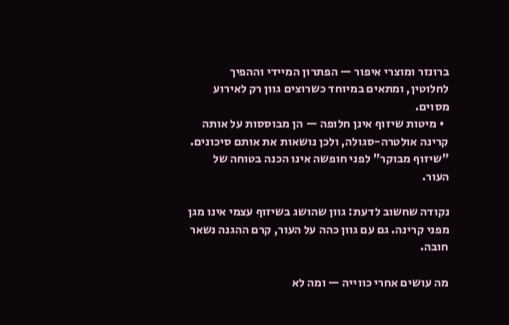ברונזר ומוצרי איפור — הפתרון המיידי וההפיך לחלוטין, ומתאים במיוחד כשרוצים גוון רק לאירוע מסוים.
  • מיטות שיזוף אינן חלופה — הן מבוססות על אותה קרינה אולטרה-סגולה, ולכן נושאות את אותם סיכונים. "שיזוף מבוקר" לפני חופשה אינו הכנה בטוחה של העור.

נקודה שחשוב לדעת: גוון שהושג בשיזוף עצמי אינו מגן מפני קרינה. גם עם גוון כהה על העור, קרם ההגנה נשאר חובה.

מה עושים אחרי כווייה — ומה לא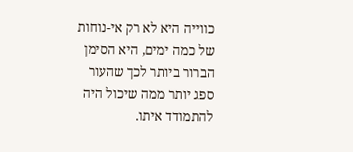כווייה היא לא רק אי-נוחות של כמה ימים, היא הסימן הברור ביותר לכך שהעור ספג יותר ממה שיכול היה להתמודד איתו.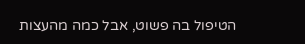הטיפול בה פשוט, אבל כמה מהעצות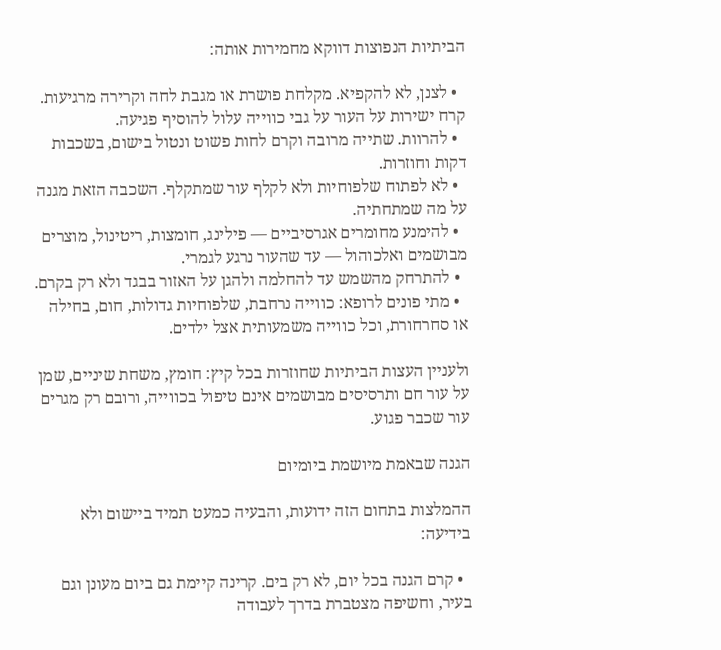הביתיות הנפוצות דווקא מחמירות אותה:

  • לצנן, לא להקפיא. מקלחת פושרת או מגבת לחה וקרירה מרגיעות. קרח ישירות על העור על גבי כווייה עלול להוסיף פגיעה.
  • להרוות. שתייה מרובה וקרם לחות פשוט ונטול בישום, בשכבות דקות וחוזרות.
  • לא לפתוח שלפוחיות ולא לקלף עור שמתקלף. השכבה הזאת מגנה על מה שמתחתיה.
  • להימנע מחומרים אגרסיביים — פילינג, חומצות, ריטינול, מוצרים מבושמים ואלכוהול — עד שהעור נרגע לגמרי.
  • להתרחק מהשמש עד להחלמה ולהגן על האזור בבגד ולא רק בקרם.
  • מתי פונים לרופא: כווייה נרחבת, שלפוחיות גדולות, חום, בחילה או סחרחורת, וכל כווייה משמעותית אצל ילדים.

ולעניין העצות הביתיות שחוזרות בכל קיץ: חומץ, משחת שיניים, שמן על עור חם ותרסיסים מבושמים אינם טיפול בכווייה, ורובם רק מגרים עור שכבר פגוע.

הגנה שבאמת מיושמת ביומיום

ההמלצות בתחום הזה ידועות, והבעיה כמעט תמיד ביישום ולא בידיעה:

  • קרם הגנה בכל יום, לא רק בים. קרינה קיימת גם ביום מעונן וגם בעיר, וחשיפה מצטברת בדרך לעבודה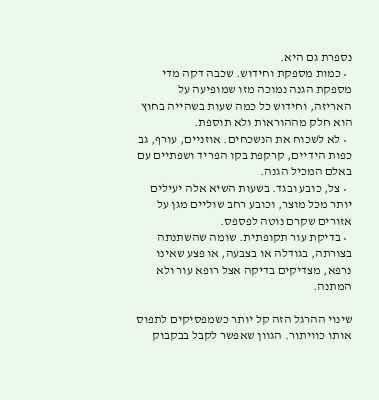נספרת גם היא.
  • כמות מספקת וחידוש. שכבה דקה מדי מספקת הגנה נמוכה מזו שמופיעה על האריזה, וחידוש כל כמה שעות בשהייה בחוץ הוא חלק מההוראות ולא תוספת.
  • לא לשכוח את הנשכחים. אוזניים, עורף, גב כפות הידיים, קרקפת בקו הפריד ושפתיים עם באלם המכיל הגנה.
  • צל, כובע ובגד. בשעות השיא אלה יעילים יותר מכל מוצר, וכובע רחב שוליים מגן על אזורים שקרם נוטה לפספס.
  • בדיקת עור תקופתית. שומה שהשתנתה בצורתה, בגודלה או בצבעה, או פצע שאינו נרפא, מצדיקים בדיקה אצל רופא עור ולא המתנה.

שינוי ההרגל הזה קל יותר כשמפסיקים לתפוס אותו כוויתור. הגוון שאפשר לקבל בבקבוק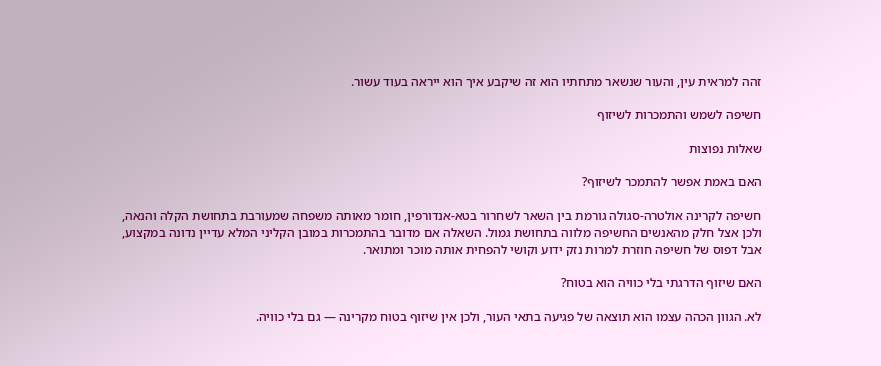זהה למראית עין, והעור שנשאר מתחתיו הוא זה שיקבע איך הוא ייראה בעוד עשור.

חשיפה לשמש והתמכרות לשיזוף

שאלות נפוצות

האם באמת אפשר להתמכר לשיזוף?

חשיפה לקרינה אולטרה-סגולה גורמת בין השאר לשחרור בטא-אנדורפין, חומר מאותה משפחה שמעורבת בתחושת הקלה והנאה, ולכן אצל חלק מהאנשים החשיפה מלווה בתחושת גמול. השאלה אם מדובר בהתמכרות במובן הקליני המלא עדיין נדונה במקצוע, אבל דפוס של חשיפה חוזרת למרות נזק ידוע וקושי להפחית אותה מוכר ומתואר.

האם שיזוף הדרגתי בלי כוויה הוא בטוח?

לא. הגוון הכהה עצמו הוא תוצאה של פגיעה בתאי העור, ולכן אין שיזוף בטוח מקרינה — גם בלי כוויה.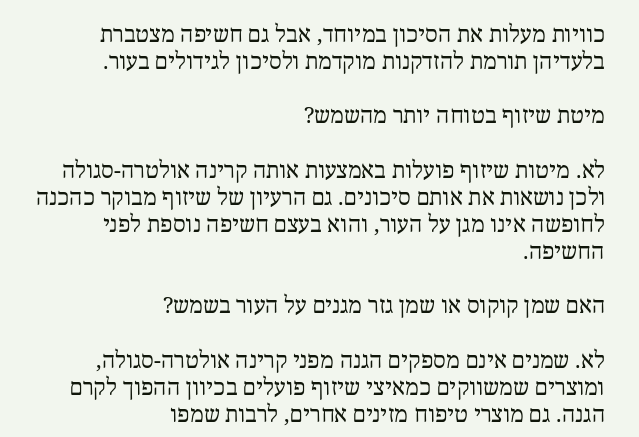כוויות מעלות את הסיכון במיוחד, אבל גם חשיפה מצטברת בלעדיהן תורמת להזדקנות מוקדמת ולסיכון לגידולים בעור.

מיטת שיזוף בטוחה יותר מהשמש?

לא. מיטות שיזוף פועלות באמצעות אותה קרינה אולטרה-סגולה ולכן נושאות את אותם סיכונים. גם הרעיון של שיזוף מבוקר כהכנה לחופשה אינו מגן על העור, והוא בעצם חשיפה נוספת לפני החשיפה.

האם שמן קוקוס או שמן גזר מגנים על העור בשמש?

לא. שמנים אינם מספקים הגנה מפני קרינה אולטרה-סגולה, ומוצרים שמשווקים כמאיצי שיזוף פועלים בכיוון ההפוך לקרם הגנה. גם מוצרי טיפוח מזינים אחרים, לרבות שמפו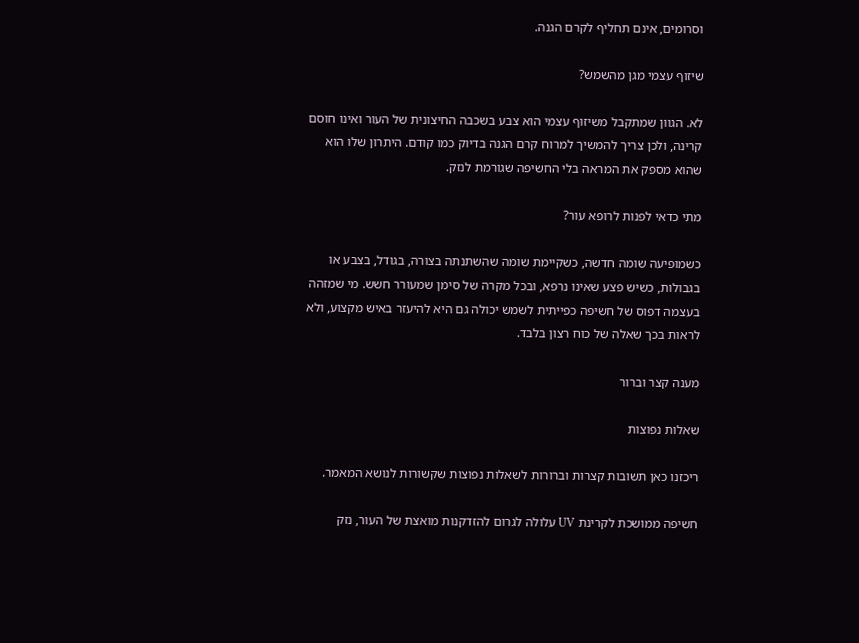וסרומים, אינם תחליף לקרם הגנה.

שיזוף עצמי מגן מהשמש?

לא. הגוון שמתקבל משיזוף עצמי הוא צבע בשכבה החיצונית של העור ואינו חוסם קרינה, ולכן צריך להמשיך למרוח קרם הגנה בדיוק כמו קודם. היתרון שלו הוא שהוא מספק את המראה בלי החשיפה שגורמת לנזק.

מתי כדאי לפנות לרופא עור?

כשמופיעה שומה חדשה, כשקיימת שומה שהשתנתה בצורה, בגודל, בצבע או בגבולות, כשיש פצע שאינו נרפא, ובכל מקרה של סימן שמעורר חשש. מי שמזהה בעצמה דפוס של חשיפה כפייתית לשמש יכולה גם היא להיעזר באיש מקצוע, ולא לראות בכך שאלה של כוח רצון בלבד.

מענה קצר וברור

שאלות נפוצות

ריכזנו כאן תשובות קצרות וברורות לשאלות נפוצות שקשורות לנושא המאמר.

חשיפה ממושכת לקרינת UV עלולה לגרום להזדקנות מואצת של העור, נזק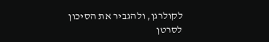לקולרגן, ולהגביר את הסיכון לסרטן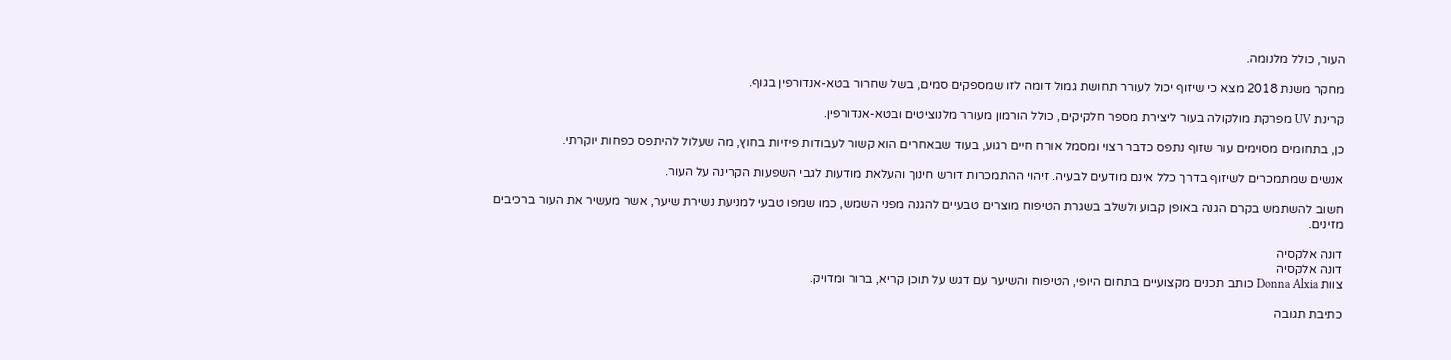העור, כולל מלנומה.

מחקר משנת 2018 מצא כי שיזוף יכול לעורר תחושת גמול דומה לזו שמספקים סמים, בשל שחרור בטא-אנדורפין בגוף.

קרינת UV מפרקת מולקולה בעור ליצירת מספר חלקיקים, כולל הורמון מעורר מלנוציטים ובטא-אנדורפין.

כן, בתחומים מסוימים עור שזוף נתפס כדבר רצוי ומסמל אורח חיים רגוע, בעוד שבאחרים הוא קשור לעבודות פיזיות בחוץ, מה שעלול להיתפס כפחות יוקרתי.

אנשים שמתמכרים לשיזוף בדרך כלל אינם מודעים לבעיה. זיהוי ההתמכרות דורש חינוך והעלאת מודעות לגבי השפעות הקרינה על העור.

חשוב להשתמש בקרם הגנה באופן קבוע ולשלב בשגרת הטיפוח מוצרים טבעיים להגנה מפני השמש, כמו שמפו טבעי למניעת נשירת שיער, אשר מעשיר את העור ברכיבים מזינים.

דונה אלקסיה
דונה אלקסיה
צוות Donna Alxia כותב תכנים מקצועיים בתחום היופי, הטיפוח והשיער עם דגש על תוכן קריא, ברור ומדויק.

כתיבת תגובה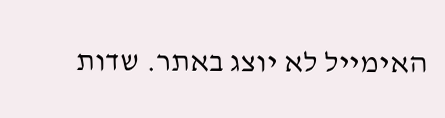האימייל לא יוצג באתר. שדות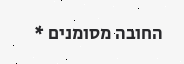החובה מסומנים *